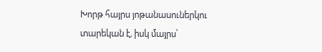Խորթ հայրս յոթանասուներկու տարեկան է, իսկ մայրս՝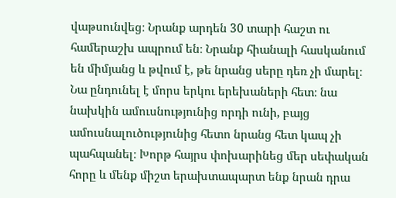վաթսունվեց։ Նրանք արդեն 30 տարի հաշտ ու համերաշխ ապրում են։ Նրանք հիանալի հասկանում են միմյանց և թվում է, թե նրանց սերը դեռ չի մարել։ Նա ընդունել է մորս երկու երեխաների հետ։ նա նախկին ամուսնությունից որդի ունի, բայց ամուսնալուծությունից հետո նրանց հետ կապ չի պահպանել։ Խորթ հայրս փոխարինեց մեր սեփական հորը և մենք միշտ երախտապարտ ենք նրան դրա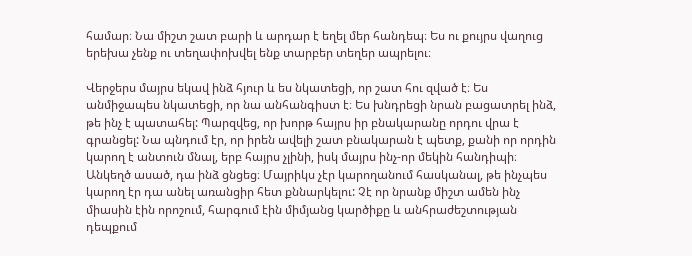համար։ Նա միշտ շատ բարի և արդար է եղել մեր հանդեպ։ Ես ու քույրս վաղուց երեխա չենք ու տեղափոխվել ենք տարբեր տեղեր ապրելու։

Վերջերս մայրս եկավ ինձ հյուր և ես նկատեցի, որ շատ հու զված է։ Ես անմիջապես նկատեցի, որ նա անհանգիստ է։ Ես խնդրեցի նրան բացատրել ինձ, թե ինչ է պատահել: Պարզվեց, որ խորթ հայրս իր բնակարանը որդու վրա է գրանցել: Նա պնդում էր, որ իրեն ավելի շատ բնակարան է պետք, քանի որ որդին կարող է անտուն մնալ, երբ հայրս չլինի, իսկ մայրս ինչ-որ մեկին հանդիպի։ Անկեղծ ասած, դա ինձ ցնցեց։ Մայրիկս չէր կարողանում հասկանալ, թե ինչպես կարող էր դա անել առանցիր հետ քննարկելու: Չէ որ նրանք միշտ ամեն ինչ միասին էին որոշում, հարգում էին միմյանց կարծիքը և անհրաժեշտության դեպքում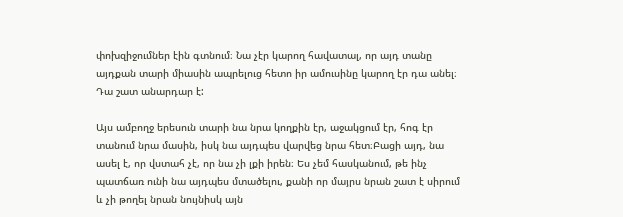փոխզիջումներ էին գտնում։ Նա չէր կարող հավատալ, որ այդ տանը այդքան տարի միասին ապրելուց հետո իր ամուսինը կարող էր դա անել։ Դա շատ անարդար է:

Այս ամբողջ երեսուն տարի նա նրա կողքին էր, աջակցում էր, հոգ էր տանում նրա մասին, իսկ նա այդպես վարվեց նրա հետ։Բացի այդ, նա ասել է, որ վստահ չէ, որ նա չի լքի իրեն։ Ես չեմ հասկանում, թե ինչ պատճառ ունի նա այդպես մտածելու, քանի որ մայրս նրան շատ է սիրում և չի թողել նրան նույնիսկ այն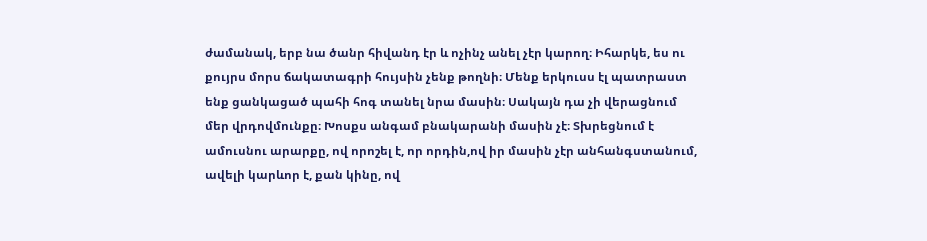ժամանակ, երբ նա ծանր հիվանդ էր և ոչինչ անել չէր կարող։ Իհարկե, ես ու քույրս մորս ճակատագրի հույսին չենք թողնի։ Մենք երկուսս էլ պատրաստ ենք ցանկացած պահի հոգ տանել նրա մասին։ Սակայն դա չի վերացնում մեր վրդովմունքը։ Խոսքս անգամ բնակարանի մասին չէ։ Տխրեցնում է ամուսնու արարքը, ով որոշել է, որ որդին,ով իր մասին չէր անհանգստանում, ավելի կարևոր է, քան կինը, ով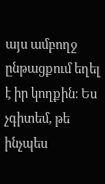այս ամբողջ ընթացքում եղել է իր կողքին։ Ես չգիտեմ, թե ինչպես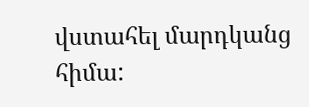վստահել մարդկանց հիմա: